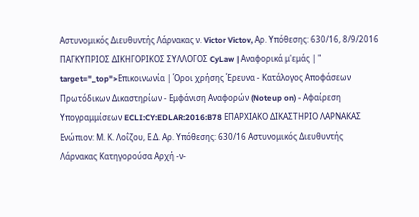Αστυνομικός Διευθυντής Λάρνακας ν. Victor Victov, Αρ. Υπόθεσης: 630/16, 8/9/2016 ΠΑΓΚΥΠΡΙΟΣ ΔΙΚΗΓΟΡΙΚΟΣ ΣΥΛΛΟΓΟΣ CyLaw | Αναφορικά μ'εμάς | " target="_top">Επικοινωνία | Όροι χρήσης Έρευνα - Κατάλογος Αποφάσεων Πρωτόδικων Δικαστηρίων - Εμφάνιση Αναφορών (Noteup on) - Αφαίρεση Υπογραμμίσεων ECLI:CY:EDLAR:2016:B78 ΕΠΑΡΧΙΑΚΟ ΔΙΚΑΣΤΗΡΙΟ ΛΑΡΝΑΚΑΣ Ενώπιον: Μ. Κ. Λοΐζου, Ε.Δ. Αρ. Υπόθεσης: 630/16 Αστυνομικός Διευθυντής Λάρνακας Κατηγορούσα Αρχή -ν-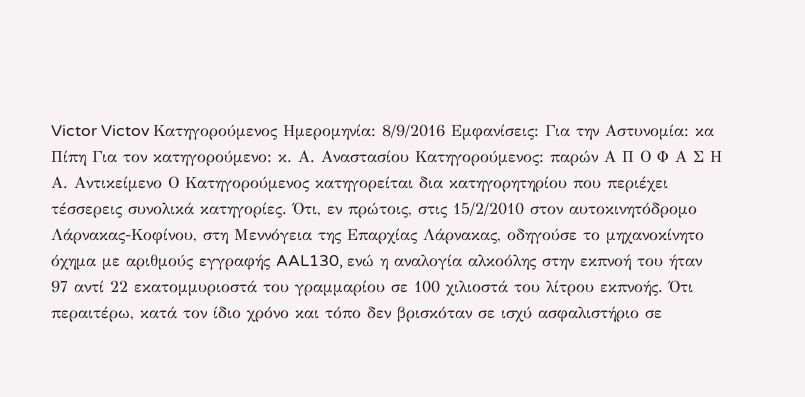Victor Victov Κατηγορούμενος Ημερομηνία: 8/9/2016 Εμφανίσεις: Για την Αστυνομία: κα Πίπη Για τον κατηγορούμενο: κ. Α. Αναστασίου Κατηγορούμενος: παρών Α Π Ο Φ Α Σ Η Α. Αντικείμενο Ο Κατηγορούμενος κατηγορείται δια κατηγορητηρίου που περιέχει τέσσερεις συνολικά κατηγορίες. Ότι, εν πρώτοις, στις 15/2/2010 στον αυτοκινητόδρομο Λάρνακας-Κοφίνου, στη Μεννόγεια της Επαρχίας Λάρνακας, οδηγούσε το μηχανοκίνητο όχημα με αριθμούς εγγραφής AAL130, ενώ η αναλογία αλκοόλης στην εκπνοή του ήταν 97 αντί 22 εκατομμυριοστά του γραμμαρίου σε 100 χιλιοστά του λίτρου εκπνοής. Ότι περαιτέρω, κατά τον ίδιο χρόνο και τόπο δεν βρισκόταν σε ισχύ ασφαλιστήριο σε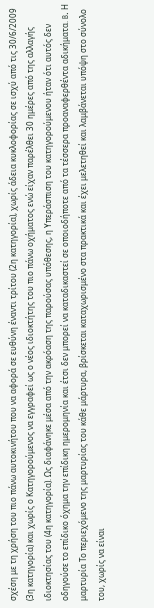σχέση με τη χρήση του πιο πάνω αυτοκινήτου που να αφορά σε ευθύνη έναντι τρίτου (2η κατηγορία), χωρίς άδεια κυκλοφορίας σε ισχύ από τις 30/6/2009 (3η κατηγορία) και χωρίς ο Κατηγορούμενος να εγγραφεί ως ο νέος ιδιοκτήτης του πιο πάνω οχήματος ενώ είχαν παρέλθει 30 ημέρες από της αλλαγής ιδιοκτησίας του (4η κατηγορία). Ως διαφάνηκε μέσα από την ακρόαση της παρούσας υπόθεσης, η Υπεράσπιση του κατηγορούμενου ήταν ότι αυτός δεν οδηγούσε το επίδικο όχημα την επίδικη ημερομηνία και έτσι δεν μπορεί να καταδικαστεί σε οποιοδήποτε από τα τέσσερα προαναφερθέντα αδικήματα. B. Η μαρτυρία Το περιεχόμενο της μαρτυρίας του κάθε μάρτυρα, βρίσκεται καταχωρισμένο στα πρακτικά και έχει μελετηθεί και λαμβάνεται υπόψη στο σύνολο του, χωρίς να είναι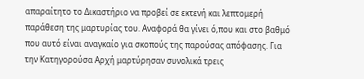απαραίτητο το Δικαστήριο να προβεί σε εκτενή και λεπτομερή παράθεση της μαρτυρίας του. Αναφορά θα γίνει ό,που και στο βαθμό που αυτό είναι αναγκαίο για σκοπούς της παρούσας απόφασης. Για την Κατηγορούσα Αρχή μαρτύρησαν συνολικά τρεις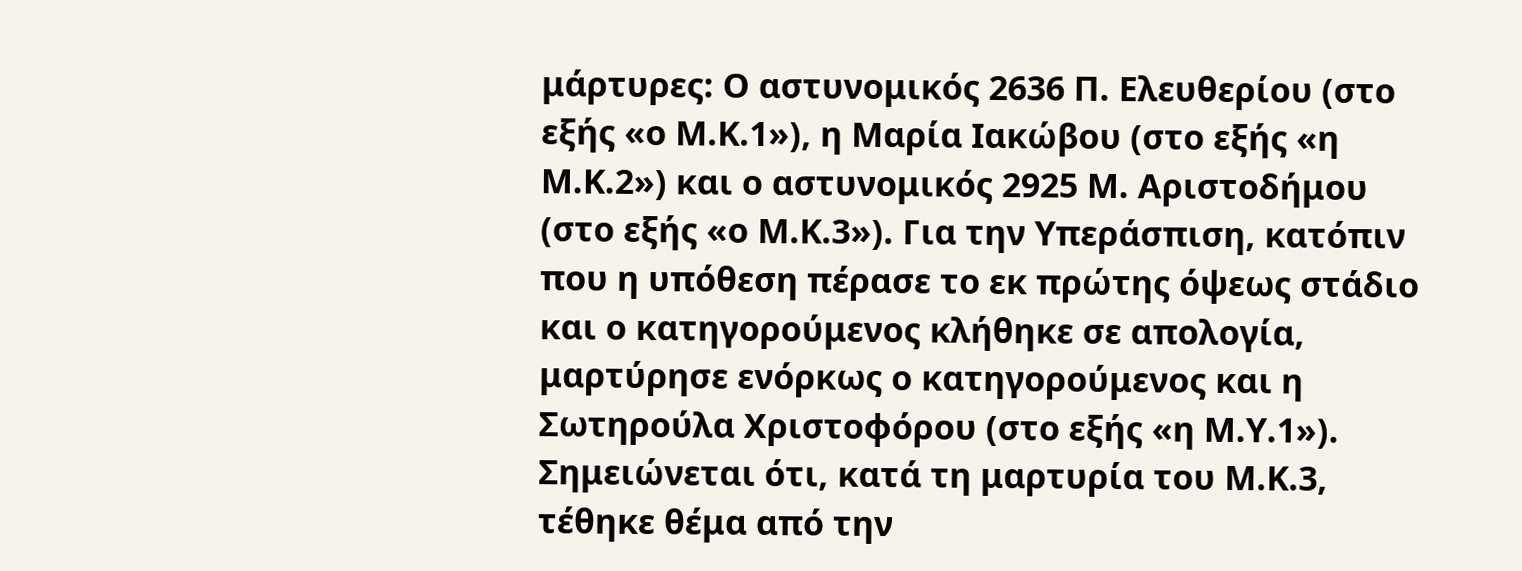μάρτυρες: Ο αστυνομικός 2636 Π. Ελευθερίου (στο εξής «ο Μ.Κ.1»), η Μαρία Ιακώβου (στο εξής «η Μ.Κ.2») και ο αστυνομικός 2925 Μ. Αριστοδήμου (στο εξής «ο Μ.Κ.3»). Για την Υπεράσπιση, κατόπιν που η υπόθεση πέρασε το εκ πρώτης όψεως στάδιο και ο κατηγορούμενος κλήθηκε σε απολογία, μαρτύρησε ενόρκως ο κατηγορούμενος και η Σωτηρούλα Χριστοφόρου (στο εξής «η Μ.Υ.1»). Σημειώνεται ότι, κατά τη μαρτυρία του Μ.Κ.3, τέθηκε θέμα από την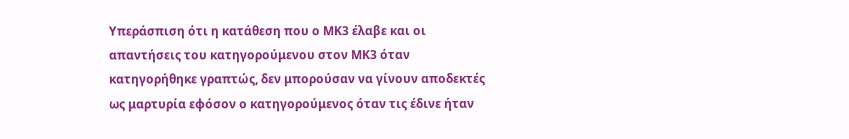Υπεράσπιση ότι η κατάθεση που ο ΜΚ3 έλαβε και οι απαντήσεις του κατηγορούμενου στον ΜΚ3 όταν κατηγορήθηκε γραπτώς, δεν μπορούσαν να γίνουν αποδεκτές ως μαρτυρία εφόσον ο κατηγορούμενος όταν τις έδινε ήταν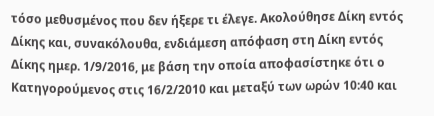τόσο μεθυσμένος που δεν ήξερε τι έλεγε. Ακολούθησε Δίκη εντός Δίκης και, συνακόλουθα, ενδιάμεση απόφαση στη Δίκη εντός Δίκης ημερ. 1/9/2016, με βάση την οποία αποφασίστηκε ότι ο Κατηγορούμενος στις 16/2/2010 και μεταξύ των ωρών 10:40 και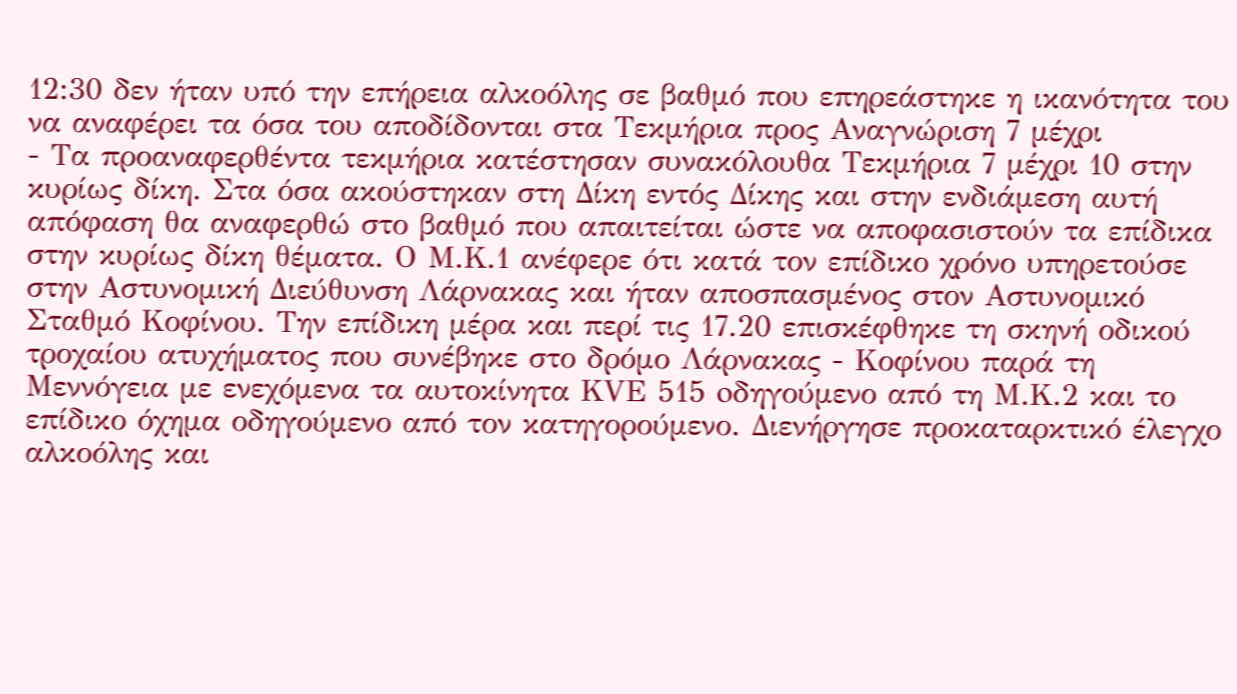12:30 δεν ήταν υπό την επήρεια αλκοόλης σε βαθμό που επηρεάστηκε η ικανότητα του να αναφέρει τα όσα του αποδίδονται στα Τεκμήρια προς Αναγνώριση 7 μέχρι
- Τα προαναφερθέντα τεκμήρια κατέστησαν συνακόλουθα Τεκμήρια 7 μέχρι 10 στην κυρίως δίκη. Στα όσα ακούστηκαν στη Δίκη εντός Δίκης και στην ενδιάμεση αυτή απόφαση θα αναφερθώ στο βαθμό που απαιτείται ώστε να αποφασιστούν τα επίδικα στην κυρίως δίκη θέματα. Ο Μ.Κ.1 ανέφερε ότι κατά τον επίδικο χρόνο υπηρετούσε στην Αστυνομική Διεύθυνση Λάρνακας και ήταν αποσπασμένος στον Αστυνομικό Σταθμό Κοφίνου. Την επίδικη μέρα και περί τις 17.20 επισκέφθηκε τη σκηνή οδικού τροχαίου ατυχήματος που συνέβηκε στο δρόμο Λάρνακας - Κοφίνου παρά τη Μεννόγεια με ενεχόμενα τα αυτοκίνητα ΚVE 515 oδηγούμενο από τη Μ.Κ.2 και το επίδικο όχημα οδηγούμενο από τον κατηγορούμενο. Διενήργησε προκαταρκτικό έλεγχο αλκοόλης και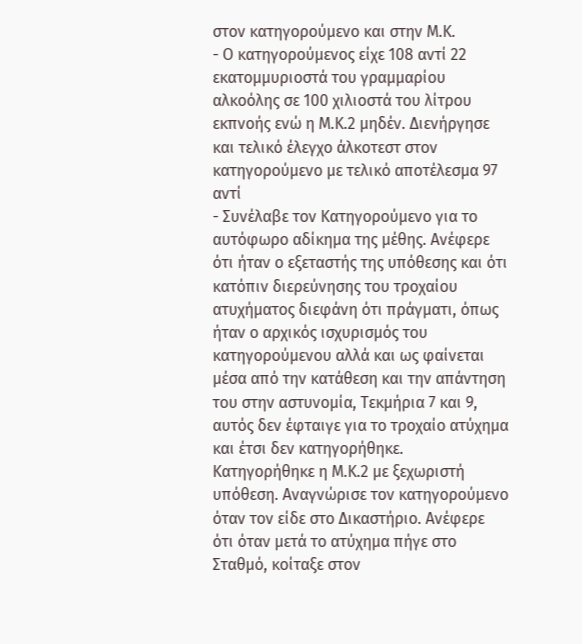στον κατηγορούμενο και στην Μ.Κ.
- Ο κατηγορούμενος είχε 108 αντί 22 εκατομμυριοστά του γραμμαρίου αλκοόλης σε 100 χιλιοστά του λίτρου εκπνοής ενώ η Μ.Κ.2 μηδέν. Διενήργησε και τελικό έλεγχο άλκοτεστ στον κατηγορούμενο με τελικό αποτέλεσμα 97 αντί
- Συνέλαβε τον Κατηγορούμενο για το αυτόφωρο αδίκημα της μέθης. Ανέφερε ότι ήταν ο εξεταστής της υπόθεσης και ότι κατόπιν διερεύνησης του τροχαίου ατυχήματος διεφάνη ότι πράγματι, όπως ήταν ο αρχικός ισχυρισμός του κατηγορούμενου αλλά και ως φαίνεται μέσα από την κατάθεση και την απάντηση του στην αστυνομία, Τεκμήρια 7 και 9, αυτός δεν έφταιγε για το τροχαίο ατύχημα και έτσι δεν κατηγορήθηκε. Κατηγορήθηκε η Μ.Κ.2 με ξεχωριστή υπόθεση. Αναγνώρισε τον κατηγορούμενο όταν τον είδε στο Δικαστήριο. Ανέφερε ότι όταν μετά το ατύχημα πήγε στο Σταθμό, κοίταξε στον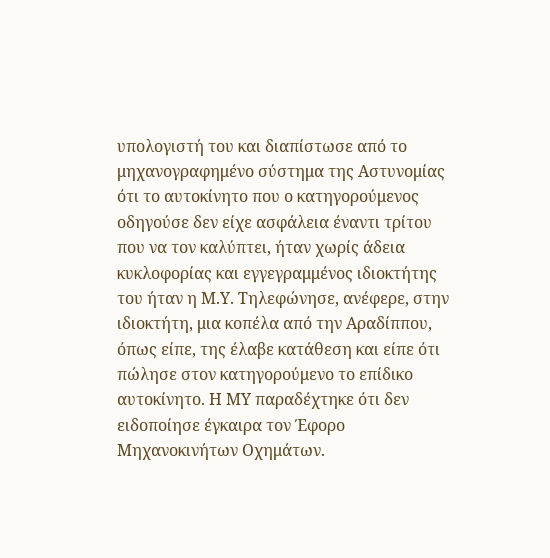υπολογιστή του και διαπίστωσε από το μηχανογραφημένο σύστημα της Αστυνομίας ότι το αυτοκίνητο που ο κατηγορούμενος οδηγούσε δεν είχε ασφάλεια έναντι τρίτου που να τον καλύπτει, ήταν χωρίς άδεια κυκλοφορίας και εγγεγραμμένος ιδιοκτήτης του ήταν η Μ.Υ. Τηλεφώνησε, ανέφερε, στην ιδιοκτήτη, μια κοπέλα από την Αραδίππου, όπως είπε, της έλαβε κατάθεση και είπε ότι πώλησε στον κατηγορούμενο το επίδικο αυτοκίνητο. Η ΜΥ παραδέχτηκε ότι δεν ειδοποίησε έγκαιρα τον Έφορο Μηχανοκινήτων Οχημάτων.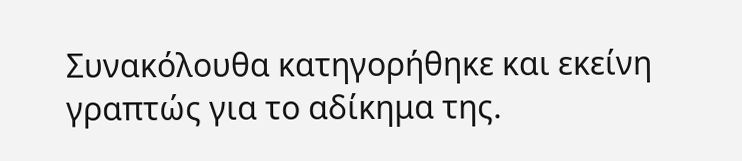Συνακόλουθα κατηγορήθηκε και εκείνη γραπτώς για το αδίκημα της.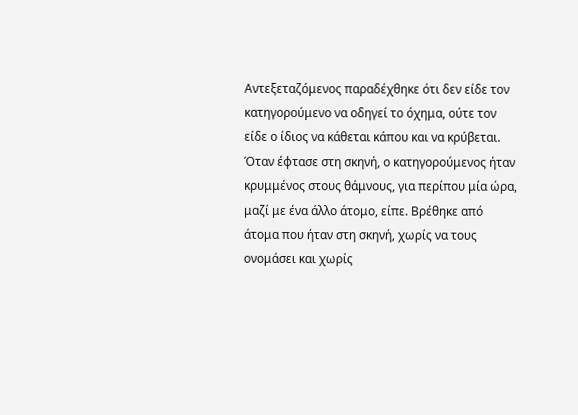Αντεξεταζόμενος παραδέχθηκε ότι δεν είδε τον κατηγορούμενο να οδηγεί το όχημα, ούτε τον είδε ο ίδιος να κάθεται κάπου και να κρύβεται. Όταν έφτασε στη σκηνή, ο κατηγορούμενος ήταν κρυμμένος στους θάμνους, για περίπου μία ώρα, μαζί με ένα άλλο άτομο, είπε. Βρέθηκε από άτομα που ήταν στη σκηνή, χωρίς να τους ονομάσει και χωρίς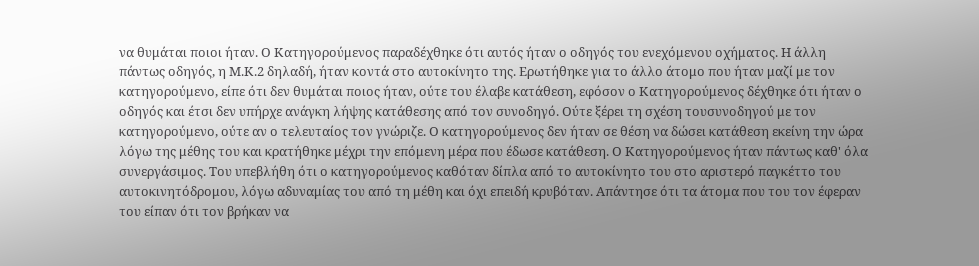να θυμάται ποιοι ήταν. Ο Κατηγορούμενος παραδέχθηκε ότι αυτός ήταν ο οδηγός του ενεχόμενου οχήματος. Η άλλη πάντως οδηγός, η Μ.Κ.2 δηλαδή, ήταν κοντά στο αυτοκίνητο της. Ερωτήθηκε για το άλλο άτομο που ήταν μαζί με τον κατηγορούμενο, είπε ότι δεν θυμάται ποιος ήταν, ούτε του έλαβε κατάθεση, εφόσον ο Κατηγορούμενος δέχθηκε ότι ήταν ο οδηγός και έτσι δεν υπήρχε ανάγκη λήψης κατάθεσης από τον συνοδηγό. Ούτε ξέρει τη σχέση τουσυνοδηγού με τον κατηγορούμενο, ούτε αν ο τελευταίος τον γνώριζε. Ο κατηγορούμενος δεν ήταν σε θέση να δώσει κατάθεση εκείνη την ώρα λόγω της μέθης του και κρατήθηκε μέχρι την επόμενη μέρα που έδωσε κατάθεση. Ο Κατηγορούμενος ήταν πάντως καθ' όλα συνεργάσιμος. Του υπεβλήθη ότι ο κατηγορούμενος καθόταν δίπλα από το αυτοκίνητο του στο αριστερό παγκέττο του αυτοκινητόδρομου, λόγω αδυναμίας του από τη μέθη και όχι επειδή κρυβόταν. Απάντησε ότι τα άτομα που του τον έφεραν του είπαν ότι τον βρήκαν να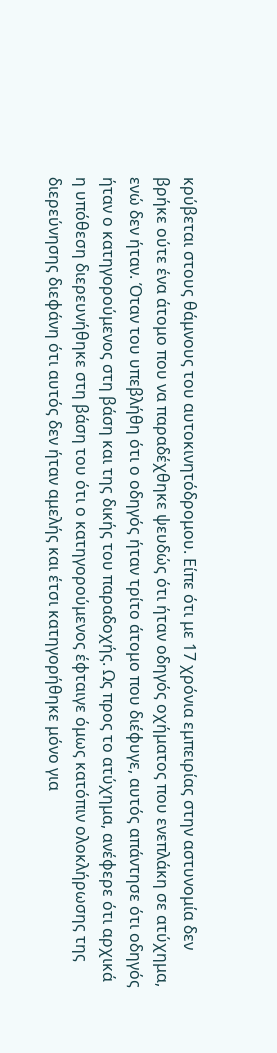κρύβεται στους θάμνους του αυτοκινητόδρομου. Είπε ότι με 17 χρόνια εμπειρίας στην αστυνομία δεν βρήκε ούτε ένα άτομο που να παραδέχθηκε ψευδώς ότι ήταν οδηγός οχήματος που ενεπλάκη σε ατύχημα, ενώ δεν ήταν. Όταν του υπεβλήθη ότι ο οδηγός ήταν τρίτο άτομο που διέφυγε, αυτός απάντησε ότι οδηγός ήταν ο κατηγορούμενος στη βάση και της δικής του παραδοχής. Ως προς το ατύχημα, ανέφερε ότι αρχικά η υπόθεση διερευνήθηκε στη βάση του ότι ο κατηγορούμενος έφταιγε όμως κατόπιν ολοκλήρωσης της διερεύνησης διεφάνη ότι αυτός δεν ήταν αμελής και έτσι κατηγορήθηκε μόνο για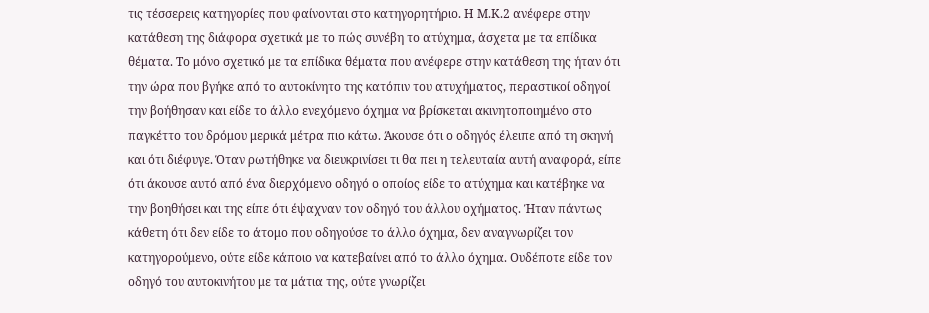τις τέσσερεις κατηγορίες που φαίνονται στο κατηγορητήριο. Η Μ.Κ.2 ανέφερε στην κατάθεση της διάφορα σχετικά με το πώς συνέβη το ατύχημα, άσχετα με τα επίδικα θέματα. Το μόνο σχετικό με τα επίδικα θέματα που ανέφερε στην κατάθεση της ήταν ότι την ώρα που βγήκε από το αυτοκίνητο της κατόπιν του ατυχήματος, περαστικοί οδηγοί την βοήθησαν και είδε το άλλο ενεχόμενο όχημα να βρίσκεται ακινητοποιημένο στο παγκέττο του δρόμου μερικά μέτρα πιο κάτω. Άκουσε ότι ο οδηγός έλειπε από τη σκηνή και ότι διέφυγε. Όταν ρωτήθηκε να διευκρινίσει τι θα πει η τελευταία αυτή αναφορά, είπε ότι άκουσε αυτό από ένα διερχόμενο οδηγό ο οποίος είδε το ατύχημα και κατέβηκε να την βοηθήσει και της είπε ότι έψαχναν τον οδηγό του άλλου οχήματος. Ήταν πάντως κάθετη ότι δεν είδε το άτομο που οδηγούσε το άλλο όχημα, δεν αναγνωρίζει τον κατηγορούμενο, ούτε είδε κάποιο να κατεβαίνει από το άλλο όχημα. Ουδέποτε είδε τον οδηγό του αυτοκινήτου με τα μάτια της, ούτε γνωρίζει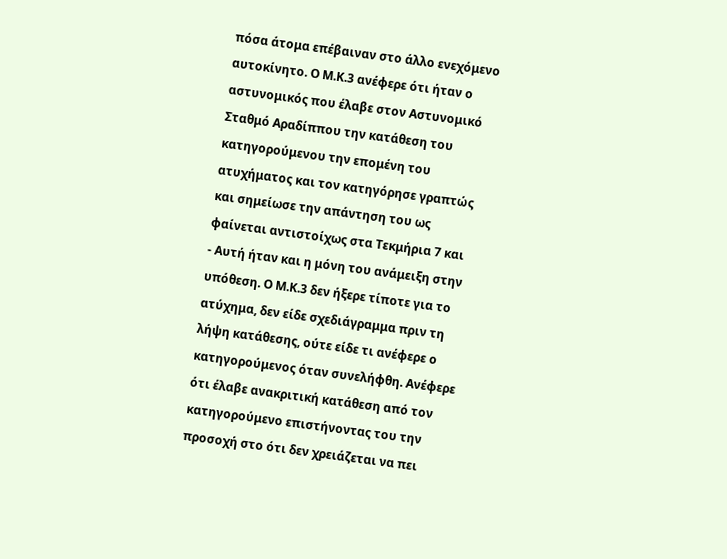πόσα άτομα επέβαιναν στο άλλο ενεχόμενο αυτοκίνητο. Ο Μ.Κ.3 ανέφερε ότι ήταν ο αστυνομικός που έλαβε στον Αστυνομικό Σταθμό Αραδίππου την κατάθεση του κατηγορούμενου την επομένη του ατυχήματος και τον κατηγόρησε γραπτώς και σημείωσε την απάντηση του ως φαίνεται αντιστοίχως στα Τεκμήρια 7 και
- Αυτή ήταν και η μόνη του ανάμειξη στην υπόθεση. Ο Μ.Κ.3 δεν ήξερε τίποτε για το ατύχημα, δεν είδε σχεδιάγραμμα πριν τη λήψη κατάθεσης, ούτε είδε τι ανέφερε ο κατηγορούμενος όταν συνελήφθη. Ανέφερε ότι έλαβε ανακριτική κατάθεση από τον κατηγορούμενο επιστήνοντας του την προσοχή στο ότι δεν χρειάζεται να πει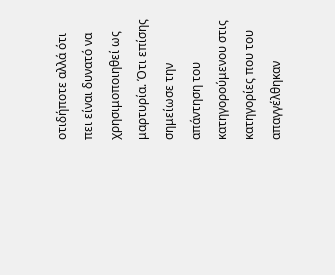οτιδήποτε αλλά ότι πει είναι δυνατό να χρησιμοποιηθεί ως μαρτυρία. Ότι επίσης σημείωσε την απάντηση του κατηγορούμενου στις κατηγορίες που του απαγγέλθηκαν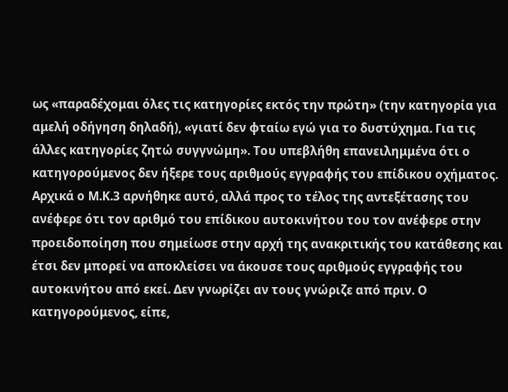ως «παραδέχομαι όλες τις κατηγορίες εκτός την πρώτη» (την κατηγορία για αμελή οδήγηση δηλαδή), «γιατί δεν φταίω εγώ για το δυστύχημα. Για τις άλλες κατηγορίες ζητώ συγγνώμη». Του υπεβλήθη επανειλημμένα ότι ο κατηγορούμενος δεν ήξερε τους αριθμούς εγγραφής του επίδικου οχήματος. Αρχικά ο Μ.Κ.3 αρνήθηκε αυτό, αλλά προς το τέλος της αντεξέτασης του ανέφερε ότι τον αριθμό του επίδικου αυτοκινήτου του τον ανέφερε στην προειδοποίηση που σημείωσε στην αρχή της ανακριτικής του κατάθεσης και έτσι δεν μπορεί να αποκλείσει να άκουσε τους αριθμούς εγγραφής του αυτοκινήτου από εκεί. Δεν γνωρίζει αν τους γνώριζε από πριν. Ο κατηγορούμενος, είπε,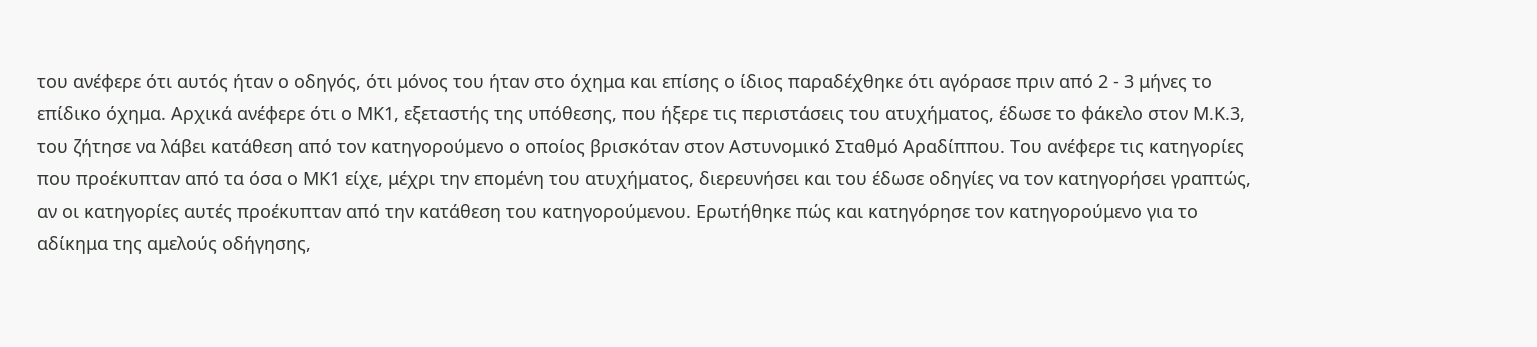του ανέφερε ότι αυτός ήταν ο οδηγός, ότι μόνος του ήταν στο όχημα και επίσης ο ίδιος παραδέχθηκε ότι αγόρασε πριν από 2 - 3 μήνες το επίδικο όχημα. Αρχικά ανέφερε ότι ο ΜΚ1, εξεταστής της υπόθεσης, που ήξερε τις περιστάσεις του ατυχήματος, έδωσε το φάκελο στον Μ.Κ.3, του ζήτησε να λάβει κατάθεση από τον κατηγορούμενο ο οποίος βρισκόταν στον Αστυνομικό Σταθμό Αραδίππου. Του ανέφερε τις κατηγορίες που προέκυπταν από τα όσα ο ΜΚ1 είχε, μέχρι την επομένη του ατυχήματος, διερευνήσει και του έδωσε οδηγίες να τον κατηγορήσει γραπτώς, αν οι κατηγορίες αυτές προέκυπταν από την κατάθεση του κατηγορούμενου. Ερωτήθηκε πώς και κατηγόρησε τον κατηγορούμενο για το αδίκημα της αμελούς οδήγησης,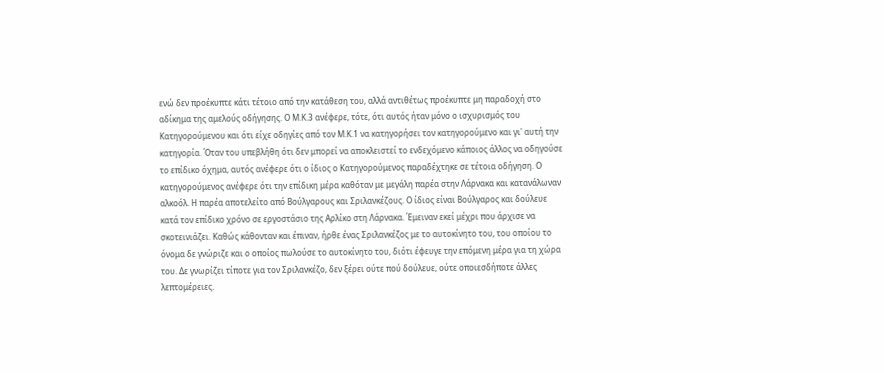ενώ δεν προέκυπτε κάτι τέτοιο από την κατάθεση του, αλλά αντιθέτως προέκυπτε μη παραδοχή στο αδίκημα της αμελούς οδήγησης. Ο Μ.Κ.3 ανέφερε, τότε, ότι αυτός ήταν μόνο ο ισχυρισμός του Κατηγορούμενου και ότι είχε οδηγίες από τον Μ.Κ.1 να κατηγορήσει τον κατηγορούμενο και γι' αυτή την κατηγορία. Όταν του υπεβλήθη ότι δεν μπορεί να αποκλειστεί το ενδεχόμενο κάποιος άλλος να οδηγούσε το επίδικο όχημα, αυτός ανέφερε ότι ο ίδιος ο Κατηγορούμενος παραδέχτηκε σε τέτοια οδήγηση. Ο κατηγορούμενος ανέφερε ότι την επίδικη μέρα καθόταν με μεγάλη παρέα στην Λάρνακα και κατανάλωναν αλκοόλ. Η παρέα αποτελείτο από Βούλγαρους και Σριλανκέζους. Ο ίδιος είναι Βούλγαρος και δούλευε κατά τον επίδικο χρόνο σε εργοστάσιο της Αρλίκο στη Λάρνακα. Έμειναν εκεί μέχρι που άρχισε να σκοτεινιάζει. Καθώς κάθονταν και έπιναν, ήρθε ένας Σριλανκέζος με το αυτοκίνητο του, του οποίου το όνομα δε γνώριζε και ο οποίος πωλούσε το αυτοκίνητο του, διότι έφευγε την επόμενη μέρα για τη χώρα του. Δε γνωρίζει τίποτε για τον Σριλανκέζο, δεν ξέρει ούτε πού δούλευε, ούτε οποιεσδήποτε άλλες λεπτομέρειες.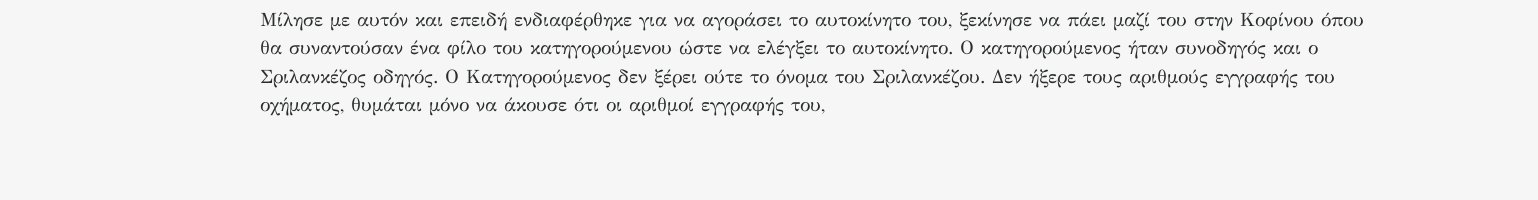Μίλησε με αυτόν και επειδή ενδιαφέρθηκε για να αγοράσει το αυτοκίνητο του, ξεκίνησε να πάει μαζί του στην Κοφίνου όπου θα συναντούσαν ένα φίλο του κατηγορούμενου ώστε να ελέγξει το αυτοκίνητο. Ο κατηγορούμενος ήταν συνοδηγός και ο Σριλανκέζος οδηγός. Ο Κατηγορούμενος δεν ξέρει ούτε το όνομα του Σριλανκέζου. Δεν ήξερε τους αριθμούς εγγραφής του οχήματος, θυμάται μόνο να άκουσε ότι οι αριθμοί εγγραφής του,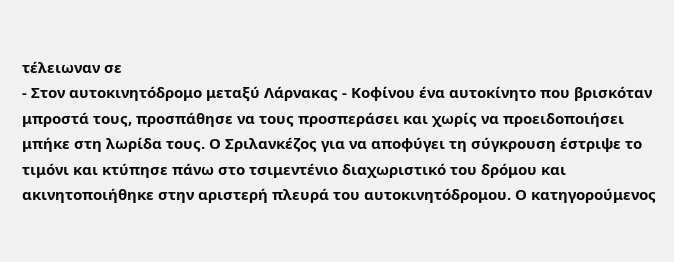τέλειωναν σε
- Στον αυτοκινητόδρομο μεταξύ Λάρνακας - Κοφίνου ένα αυτοκίνητο που βρισκόταν μπροστά τους, προσπάθησε να τους προσπεράσει και χωρίς να προειδοποιήσει μπήκε στη λωρίδα τους. Ο Σριλανκέζος για να αποφύγει τη σύγκρουση έστριψε το τιμόνι και κτύπησε πάνω στο τσιμεντένιο διαχωριστικό του δρόμου και ακινητοποιήθηκε στην αριστερή πλευρά του αυτοκινητόδρομου. Ο κατηγορούμενος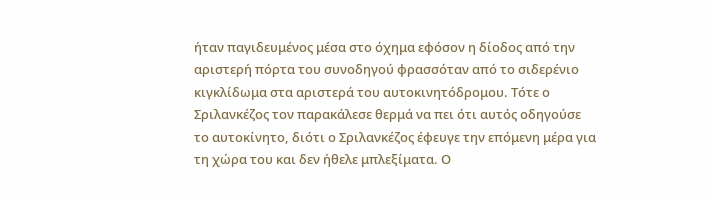ήταν παγιδευμένος μέσα στο όχημα εφόσον η δίοδος από την αριστερή πόρτα του συνοδηγού φρασσόταν από το σιδερένιο κιγκλίδωμα στα αριστερά του αυτοκινητόδρομου. Τότε ο Σριλανκέζος τον παρακάλεσε θερμά να πει ότι αυτός οδηγούσε το αυτοκίνητο, διότι ο Σριλανκέζος έφευγε την επόμενη μέρα για τη χώρα του και δεν ήθελε μπλεξίματα. Ο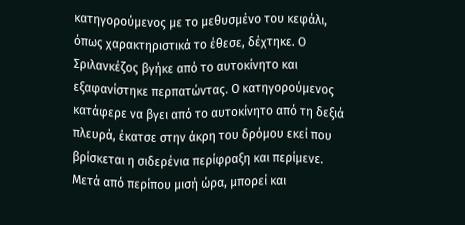κατηγορούμενος με το μεθυσμένο του κεφάλι, όπως χαρακτηριστικά το έθεσε, δέχτηκε. Ο Σριλανκέζος βγήκε από το αυτοκίνητο και εξαφανίστηκε περπατώντας. Ο κατηγορούμενος κατάφερε να βγει από το αυτοκίνητο από τη δεξιά πλευρά, έκατσε στην άκρη του δρόμου εκεί που βρίσκεται η σιδερένια περίφραξη και περίμενε. Μετά από περίπου μισή ώρα, μπορεί και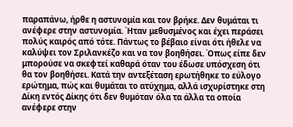παραπάνω, ήρθε η αστυνομία και τον βρήκε. Δεν θυμάται τι ανέφερε στην αστυνομία. Ήταν μεθυσμένος και έχει περάσει πολύς καιρός από τότε. Πάντως το βέβαιο είναι ότι ήθελε να καλύψει τον Σριλανκέζο και να τον βοηθήσει. Όπως είπε δεν μπορούσε να σκεφτεί καθαρά όταν του έδωσε υπόσχεση ότι θα τον βοηθήσει. Κατά την αντεξέταση ερωτήθηκε το εύλογο ερώτημα, πώς και θυμάται το ατύχημα, αλλά ισχυρίστηκε στη Δίκη εντός Δίκης ότι δεν θυμόταν όλα τα άλλα τα οποία ανέφερε στην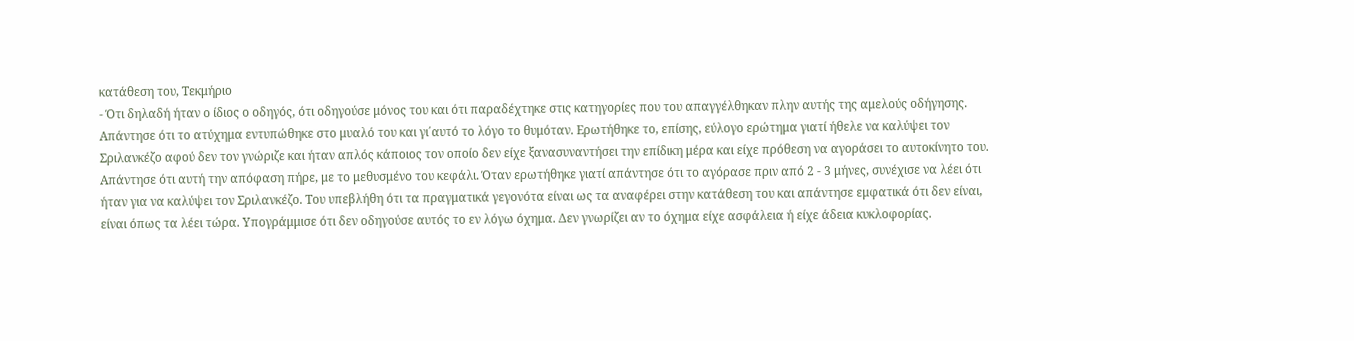κατάθεση του, Τεκμήριο
- Ότι δηλαδή ήταν ο ίδιος ο οδηγός, ότι οδηγούσε μόνος του και ότι παραδέχτηκε στις κατηγορίες που του απαγγέλθηκαν πλην αυτής της αμελούς οδήγησης. Απάντησε ότι το ατύχημα εντυπώθηκε στο μυαλό του και γι΄αυτό το λόγο το θυμόταν. Ερωτήθηκε το, επίσης, εύλογο ερώτημα γιατί ήθελε να καλύψει τον Σριλανκέζο αφού δεν τον γνώριζε και ήταν απλός κάποιος τον οποίο δεν είχε ξανασυναντήσει την επίδικη μέρα και είχε πρόθεση να αγοράσει το αυτοκίνητο του. Απάντησε ότι αυτή την απόφαση πήρε, με το μεθυσμένο του κεφάλι. Όταν ερωτήθηκε γιατί απάντησε ότι το αγόρασε πριν από 2 - 3 μήνες, συνέχισε να λέει ότι ήταν για να καλύψει τον Σριλανκέζο. Του υπεβλήθη ότι τα πραγματικά γεγονότα είναι ως τα αναφέρει στην κατάθεση του και απάντησε εμφατικά ότι δεν είναι, είναι όπως τα λέει τώρα. Υπογράμμισε ότι δεν οδηγούσε αυτός το εν λόγω όχημα. Δεν γνωρίζει αν το όχημα είχε ασφάλεια ή είχε άδεια κυκλοφορίας.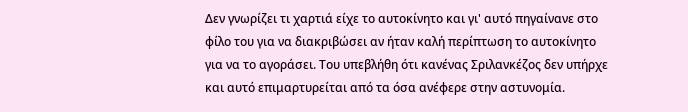Δεν γνωρίζει τι χαρτιά είχε το αυτοκίνητο και γι' αυτό πηγαίνανε στο φίλο του για να διακριβώσει αν ήταν καλή περίπτωση το αυτοκίνητο για να το αγοράσει. Του υπεβλήθη ότι κανένας Σριλανκέζος δεν υπήρχε και αυτό επιμαρτυρείται από τα όσα ανέφερε στην αστυνομία.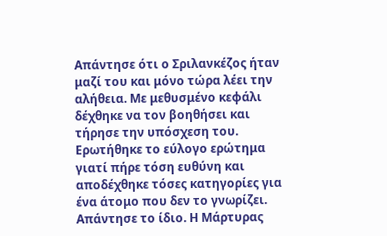Απάντησε ότι ο Σριλανκέζος ήταν μαζί του και μόνο τώρα λέει την αλήθεια. Με μεθυσμένο κεφάλι δέχθηκε να τον βοηθήσει και τήρησε την υπόσχεση του. Ερωτήθηκε το εύλογο ερώτημα γιατί πήρε τόση ευθύνη και αποδέχθηκε τόσες κατηγορίες για ένα άτομο που δεν το γνωρίζει. Απάντησε το ίδιο. Η Μάρτυρας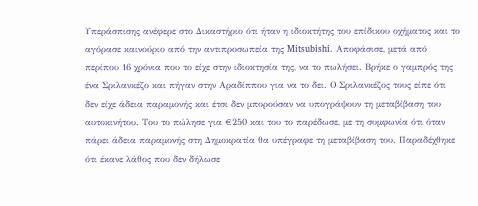Υπεράσπισης ανέφερε στο Δικαστήριο ότι ήταν η ιδιοκτήτης του επίδικου οχήματος και το αγόρασε καινούριο από την αντιπροσωπεία της Mitsubishi. Αποφάσισε, μετά από περίπου 16 χρόνια που το είχε στην ιδιοκτησία της, να το πωλήσει. Βρήκε ο γαμπρός της ένα Σριλανκέζο και πήγαν στην Αραδίππου για να το δει. Ο Σριλανκέζος τους είπε ότι δεν είχε άδεια παραμονής και έτσι δεν μπορούσαν να υπογράψουν τη μεταβίβαση του αυτοκινήτου. Του το πώλησε για €250 και του το παρέδωσε, με τη συμφωνία ότι όταν πάρει άδεια παραμονής στη Δημοκρατία θα υπέγραφε τη μεταβίβαση του. Παραδέχθηκε ότι έκανε λάθος που δεν δήλωσε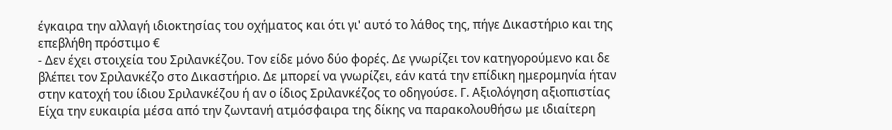έγκαιρα την αλλαγή ιδιοκτησίας του οχήματος και ότι γι' αυτό το λάθος της, πήγε Δικαστήριο και της επεβλήθη πρόστιμο €
- Δεν έχει στοιχεία του Σριλανκέζου. Τον είδε μόνο δύο φορές. Δε γνωρίζει τον κατηγορούμενο και δε βλέπει τον Σριλανκέζο στο Δικαστήριο. Δε μπορεί να γνωρίζει, εάν κατά την επίδικη ημερομηνία ήταν στην κατοχή του ίδιου Σριλανκέζου ή αν ο ίδιος Σριλανκέζος το οδηγούσε. Γ. Αξιολόγηση αξιοπιστίας Eίχα την ευκαιρία μέσα από την ζωντανή ατμόσφαιρα της δίκης να παρακολουθήσω με ιδιαίτερη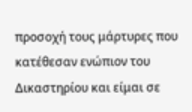προσοχή τους μάρτυρες που κατέθεσαν ενώπιον του Δικαστηρίου και είμαι σε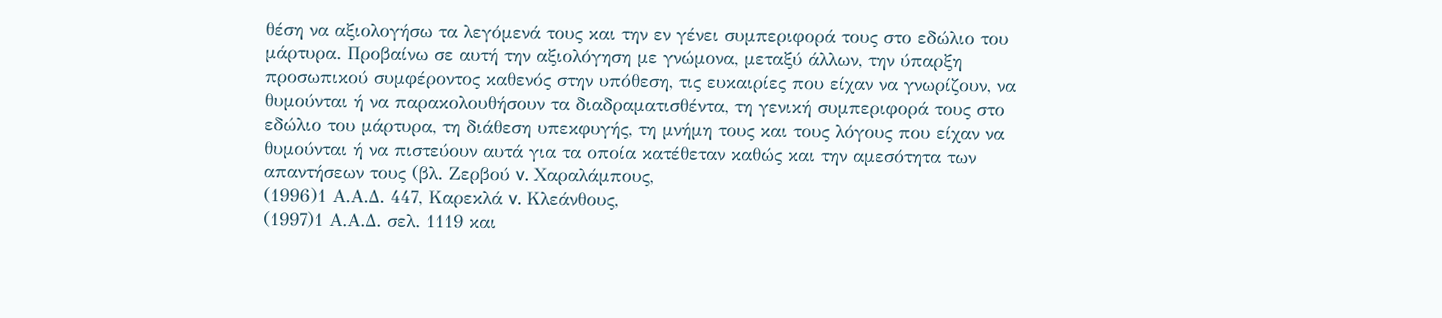θέση να αξιολογήσω τα λεγόμενά τους και την εν γένει συμπεριφορά τους στο εδώλιο του μάρτυρα. Προβαίνω σε αυτή την αξιολόγηση με γνώμονα, μεταξύ άλλων, την ύπαρξη προσωπικού συμφέροντος καθενός στην υπόθεση, τις ευκαιρίες που είχαν να γνωρίζουν, να θυμούνται ή να παρακολουθήσουν τα διαδραματισθέντα, τη γενική συμπεριφορά τους στο εδώλιο του μάρτυρα, τη διάθεση υπεκφυγής, τη μνήμη τους και τους λόγους που είχαν να θυμούνται ή να πιστεύουν αυτά για τα οποία κατέθεταν καθώς και την αμεσότητα των απαντήσεων τους (βλ. Ζερβού v. Χαραλάμπους,
(1996)1 Α.Α.Δ. 447, Καρεκλά v. Κλεάνθους,
(1997)1 Α.Α.Δ. σελ. 1119 και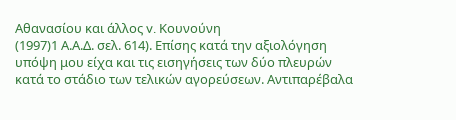Αθανασίου και άλλος v. Κουνούνη
(1997)1 Α.Α.Δ. σελ. 614). Επίσης κατά την αξιολόγηση υπόψη μου είχα και τις εισηγήσεις των δύο πλευρών κατά το στάδιο των τελικών αγορεύσεων. Αντιπαρέβαλα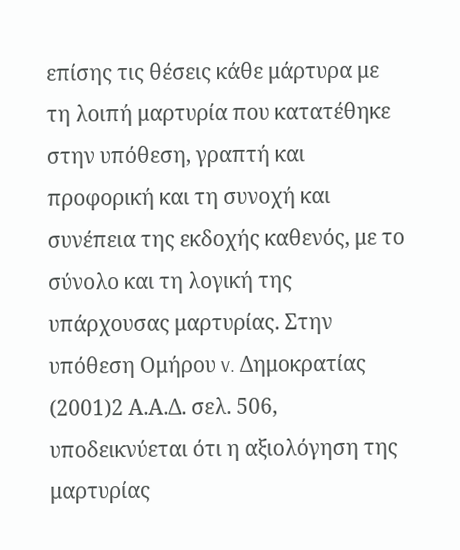επίσης τις θέσεις κάθε μάρτυρα με τη λοιπή μαρτυρία που κατατέθηκε στην υπόθεση, γραπτή και προφορική και τη συνοχή και συνέπεια της εκδοχής καθενός, με το σύνολο και τη λογική της υπάρχουσας μαρτυρίας. Στην υπόθεση Ομήρου v. Δημοκρατίας
(2001)2 Α.Α.Δ. σελ. 506, υποδεικνύεται ότι η αξιολόγηση της μαρτυρίας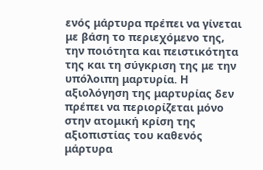ενός μάρτυρα πρέπει να γίνεται με βάση το περιεχόμενο της, την ποιότητα και πειστικότητα της και τη σύγκριση της με την υπόλοιπη μαρτυρία. Η αξιολόγηση της μαρτυρίας δεν πρέπει να περιορίζεται μόνο στην ατομική κρίση της αξιοπιστίας του καθενός μάρτυρα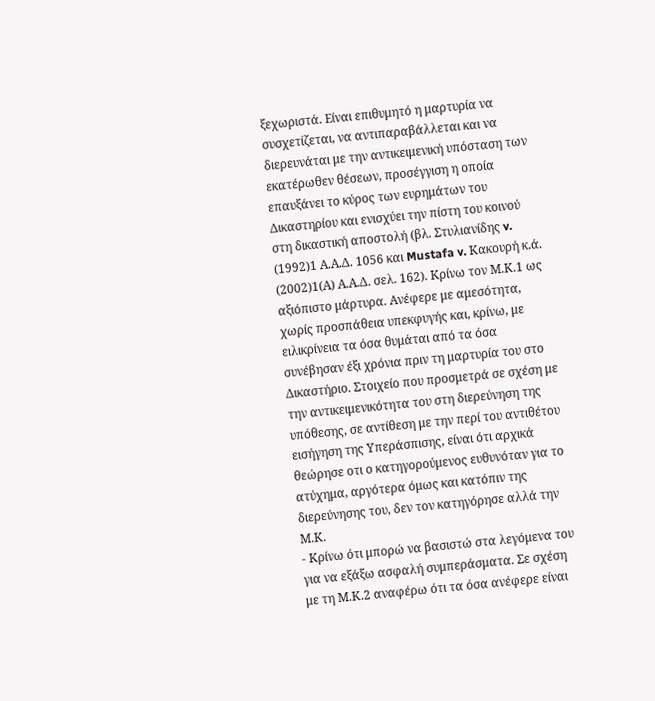ξεχωριστά. Είναι επιθυμητό η μαρτυρία να συσχετίζεται, να αντιπαραβάλλεται και να διερευνάται με την αντικειμενική υπόσταση των εκατέρωθεν θέσεων, προσέγγιση η οποία επαυξάνει το κύρος των ευρημάτων του Δικαστηρίου και ενισχύει την πίστη του κοινού στη δικαστική αποστολή (βλ. Στυλιανίδης v.
(1992)1 Α.Α.Δ. 1056 και Mustafa v. Κακουρή κ.ά.
(2002)1(Α) Α.Α.Δ. σελ. 162). Κρίνω τον Μ.Κ.1 ως αξιόπιστο μάρτυρα. Ανέφερε με αμεσότητα, χωρίς προσπάθεια υπεκφυγής και, κρίνω, με ειλικρίνεια τα όσα θυμάται από τα όσα συνέβησαν έξι χρόνια πριν τη μαρτυρία του στο Δικαστήριο. Στοιχείο που προσμετρά σε σχέση με την αντικειμενικότητα του στη διερεύνηση της υπόθεσης, σε αντίθεση με την περί του αντιθέτου εισήγηση της Υπεράσπισης, είναι ότι αρχικά θεώρησε οτι ο κατηγορούμενος ευθυνόταν για το ατύχημα, αργότερα όμως και κατόπιν της διερεύνησης του, δεν τον κατηγόρησε αλλά την Μ.Κ.
- Κρίνω ότι μπορώ να βασιστώ στα λεγόμενα του για να εξάξω ασφαλή συμπεράσματα. Σε σχέση με τη Μ.Κ.2 αναφέρω ότι τα όσα ανέφερε είναι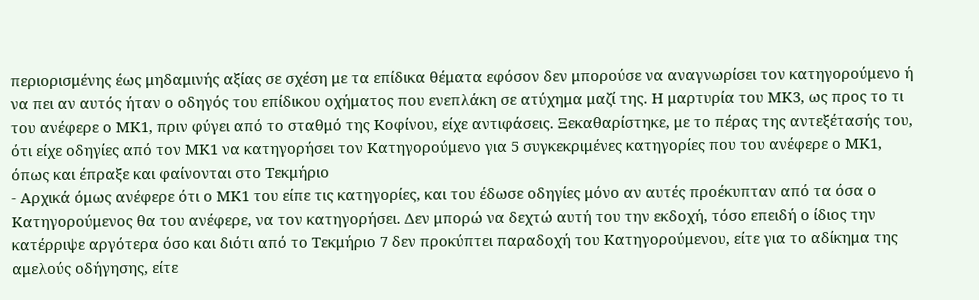περιορισμένης έως μηδαμινής αξίας σε σχέση με τα επίδικα θέματα εφόσον δεν μπορούσε να αναγνωρίσει τον κατηγορούμενο ή να πει αν αυτός ήταν ο οδηγός του επίδικου οχήματος που ενεπλάκη σε ατύχημα μαζί της. Η μαρτυρία του ΜΚ3, ως προς το τι του ανέφερε ο ΜΚ1, πριν φύγει από το σταθμό της Κοφίνου, είχε αντιφάσεις. Ξεκαθαρίστηκε, με το πέρας της αντεξέτασής του, ότι είχε οδηγίες από τον ΜΚ1 να κατηγορήσει τον Κατηγορούμενο για 5 συγκεκριμένες κατηγορίες που του ανέφερε ο ΜΚ1, όπως και έπραξε και φαίνονται στο Τεκμήριο
- Αρχικά όμως ανέφερε ότι ο ΜΚ1 του είπε τις κατηγορίες, και του έδωσε οδηγίες μόνο αν αυτές προέκυπταν από τα όσα ο Κατηγορούμενος θα του ανέφερε, να τον κατηγορήσει. Δεν μπορώ να δεχτώ αυτή του την εκδοχή, τόσο επειδή ο ίδιος την κατέρριψε αργότερα όσο και διότι από το Τεκμήριο 7 δεν προκύπτει παραδοχή του Κατηγορούμενου, είτε για το αδίκημα της αμελούς οδήγησης, είτε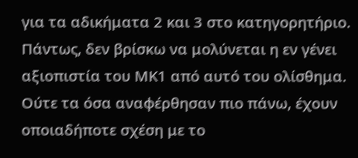για τα αδικήματα 2 και 3 στο κατηγορητήριο. Πάντως, δεν βρίσκω να μολύνεται η εν γένει αξιοπιστία του ΜΚ1 από αυτό του ολίσθημα. Ούτε τα όσα αναφέρθησαν πιο πάνω, έχουν οποιαδήποτε σχέση με το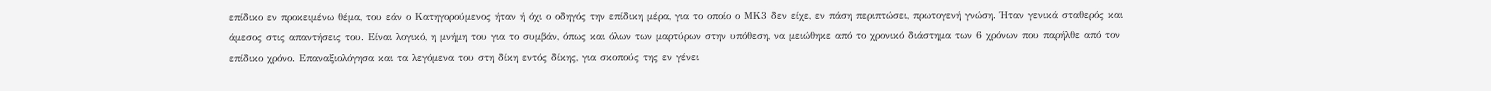επίδικο εν προκειμένω θέμα, του εάν ο Κατηγορούμενος ήταν ή όχι ο οδηγός την επίδικη μέρα, για το οποίο ο ΜΚ3 δεν είχε, εν πάση περιπτώσει, πρωτογενή γνώση. Ήταν γενικά σταθερός και άμεσος στις απαντήσεις του. Είναι λογικό, η μνήμη του για το συμβάν, όπως και όλων των μαρτύρων στην υπόθεση, να μειώθηκε από το χρονικό διάστημα των 6 χρόνων που παρήλθε από τον επίδικο χρόνο. Επαναξιολόγησα και τα λεγόμενα του στη δίκη εντός δίκης, για σκοπούς της εν γένει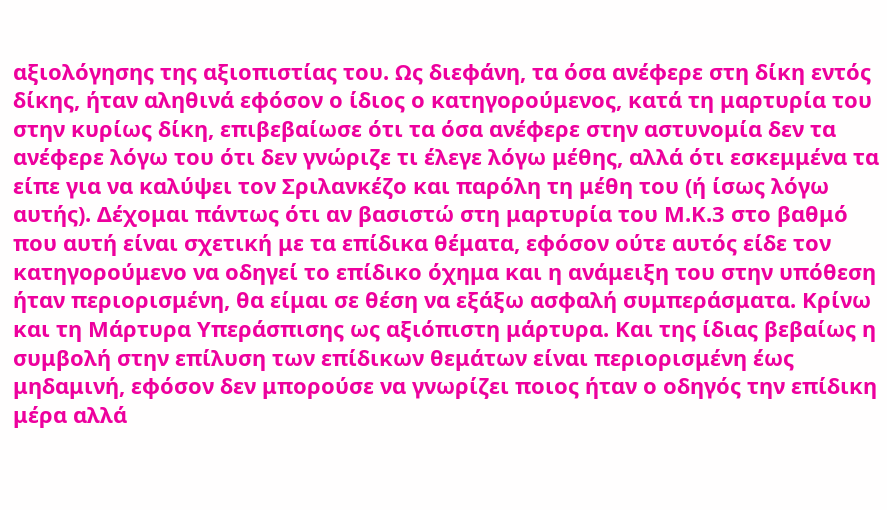αξιολόγησης της αξιοπιστίας του. Ως διεφάνη, τα όσα ανέφερε στη δίκη εντός δίκης, ήταν αληθινά εφόσον ο ίδιος ο κατηγορούμενος, κατά τη μαρτυρία του στην κυρίως δίκη, επιβεβαίωσε ότι τα όσα ανέφερε στην αστυνομία δεν τα ανέφερε λόγω του ότι δεν γνώριζε τι έλεγε λόγω μέθης, αλλά ότι εσκεμμένα τα είπε για να καλύψει τον Σριλανκέζο και παρόλη τη μέθη του (ή ίσως λόγω αυτής). Δέχομαι πάντως ότι αν βασιστώ στη μαρτυρία του Μ.Κ.3 στο βαθμό που αυτή είναι σχετική με τα επίδικα θέματα, εφόσον ούτε αυτός είδε τον κατηγορούμενο να οδηγεί το επίδικο όχημα και η ανάμειξη του στην υπόθεση ήταν περιορισμένη, θα είμαι σε θέση να εξάξω ασφαλή συμπεράσματα. Κρίνω και τη Μάρτυρα Υπεράσπισης ως αξιόπιστη μάρτυρα. Και της ίδιας βεβαίως η συμβολή στην επίλυση των επίδικων θεμάτων είναι περιορισμένη έως μηδαμινή, εφόσον δεν μπορούσε να γνωρίζει ποιος ήταν ο οδηγός την επίδικη μέρα αλλά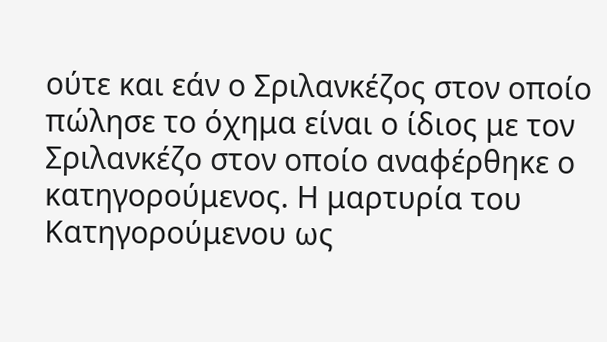ούτε και εάν ο Σριλανκέζος στον οποίο πώλησε το όχημα είναι ο ίδιος με τον Σριλανκέζο στον οποίο αναφέρθηκε ο κατηγορούμενος. Η μαρτυρία του Κατηγορούμενου ως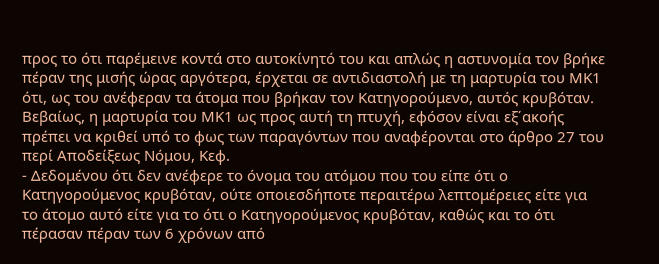προς το ότι παρέμεινε κοντά στο αυτοκίνητό του και απλώς η αστυνομία τον βρήκε πέραν της μισής ώρας αργότερα, έρχεται σε αντιδιαστολή με τη μαρτυρία του ΜΚ1 ότι, ως του ανέφεραν τα άτομα που βρήκαν τον Κατηγορούμενο, αυτός κρυβόταν. Βεβαίως, η μαρτυρία του ΜΚ1 ως προς αυτή τη πτυχή, εφόσον είναι εξ΄ακοής πρέπει να κριθεί υπό το φως των παραγόντων που αναφέρονται στο άρθρο 27 του περί Αποδείξεως Νόμου, Κεφ.
- Δεδομένου ότι δεν ανέφερε το όνομα του ατόμου που του είπε ότι ο Κατηγορούμενος κρυβόταν, ούτε οποιεσδήποτε περαιτέρω λεπτομέρειες είτε για το άτομο αυτό είτε για το ότι ο Κατηγορούμενος κρυβόταν, καθώς και το ότι πέρασαν πέραν των 6 χρόνων από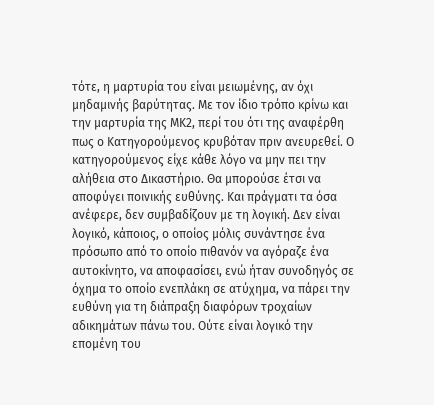τότε, η μαρτυρία του είναι μειωμένης, αν όχι μηδαμινής βαρύτητας. Με τον ίδιο τρόπο κρίνω και την μαρτυρία της ΜΚ2, περί του ότι της αναφέρθη πως ο Κατηγορούμενος κρυβόταν πριν ανευρεθεί. Ο κατηγορούμενος είχε κάθε λόγο να μην πει την αλήθεια στο Δικαστήριο. Θα μπορούσε έτσι να αποφύγει ποινικής ευθύνης. Και πράγματι τα όσα ανέφερε, δεν συμβαδίζουν με τη λογική. Δεν είναι λογικό, κάποιος, ο οποίος μόλις συνάντησε ένα πρόσωπο από το οποίο πιθανόν να αγόραζε ένα αυτοκίνητο, να αποφασίσει, ενώ ήταν συνοδηγός σε όχημα το οποίο ενεπλάκη σε ατύχημα, να πάρει την ευθύνη για τη διάπραξη διαφόρων τροχαίων αδικημάτων πάνω του. Ούτε είναι λογικό την επομένη του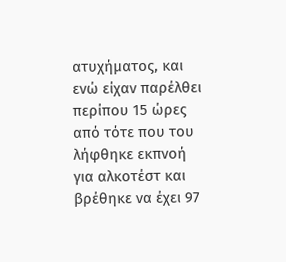ατυχήματος, και ενώ είχαν παρέλθει περίπου 15 ώρες από τότε που του λήφθηκε εκπνοή για αλκοτέστ και βρέθηκε να έχει 97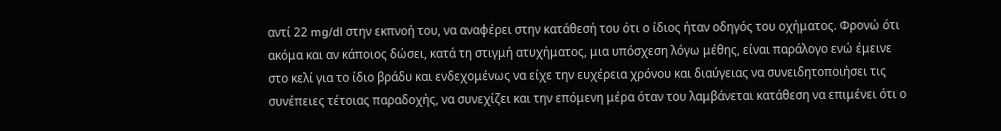αντί 22 mg/dl στην εκπνοή του, να αναφέρει στην κατάθεσή του ότι ο ίδιος ήταν οδηγός του οχήματος. Φρονώ ότι ακόμα και αν κάποιος δώσει, κατά τη στιγμή ατυχήματος, μια υπόσχεση λόγω μέθης, είναι παράλογο ενώ έμεινε στο κελί για το ίδιο βράδυ και ενδεχομένως να είχε την ευχέρεια χρόνου και διαύγειας να συνειδητοποιήσει τις συνέπειες τέτοιας παραδοχής, να συνεχίζει και την επόμενη μέρα όταν του λαμβάνεται κατάθεση να επιμένει ότι ο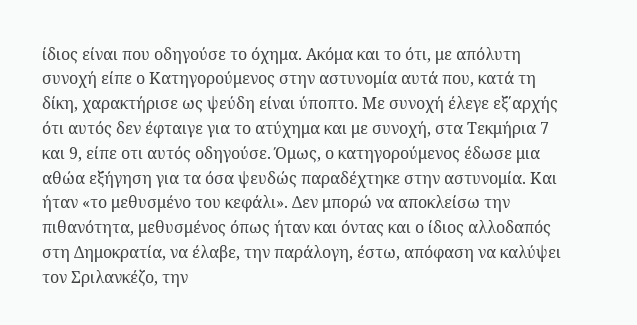ίδιος είναι που οδηγούσε το όχημα. Ακόμα και το ότι, με απόλυτη συνοχή είπε ο Κατηγορούμενος στην αστυνομία αυτά που, κατά τη δίκη, χαρακτήρισε ως ψεύδη είναι ύποπτο. Με συνοχή έλεγε εξ΄αρχής ότι αυτός δεν έφταιγε για το ατύχημα και με συνοχή, στα Τεκμήρια 7 και 9, είπε οτι αυτός οδηγούσε. Όμως, ο κατηγορούμενος έδωσε μια αθώα εξήγηση για τα όσα ψευδώς παραδέχτηκε στην αστυνομία. Και ήταν «το μεθυσμένο του κεφάλι». Δεν μπορώ να αποκλείσω την πιθανότητα, μεθυσμένος όπως ήταν και όντας και ο ίδιος αλλοδαπός στη Δημοκρατία, να έλαβε, την παράλογη, έστω, απόφαση να καλύψει τον Σριλανκέζο, την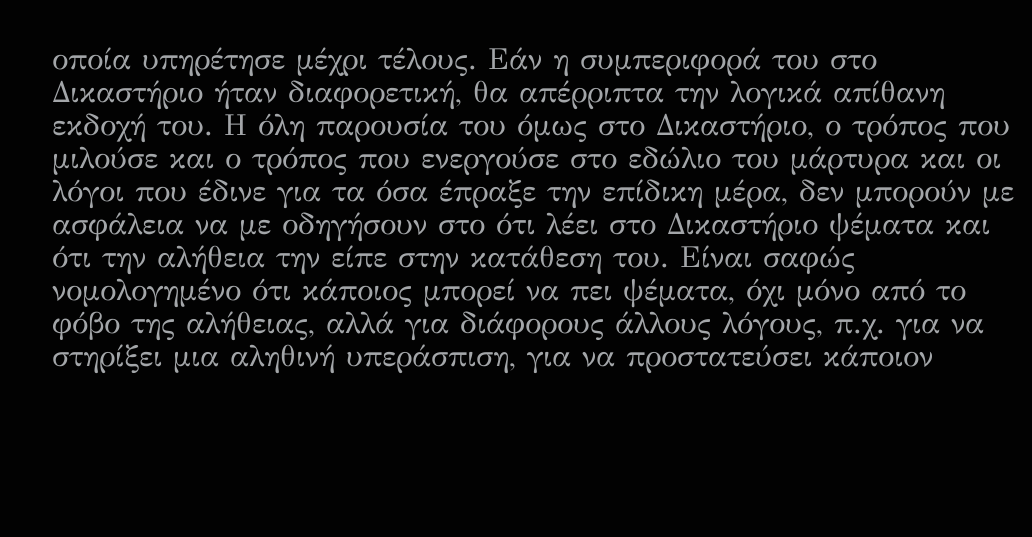οποία υπηρέτησε μέχρι τέλους. Εάν η συμπεριφορά του στο Δικαστήριο ήταν διαφορετική, θα απέρριπτα την λογικά απίθανη εκδοχή του. Η όλη παρουσία του όμως στο Δικαστήριο, ο τρόπος που μιλούσε και ο τρόπος που ενεργούσε στο εδώλιο του μάρτυρα και οι λόγοι που έδινε για τα όσα έπραξε την επίδικη μέρα, δεν μπορούν με ασφάλεια να με οδηγήσουν στο ότι λέει στο Δικαστήριο ψέματα και ότι την αλήθεια την είπε στην κατάθεση του. Είναι σαφώς νομολογημένο ότι κάποιος μπορεί να πει ψέματα, όχι μόνο από το φόβο της αλήθειας, αλλά για διάφορους άλλους λόγους, π.χ. για να στηρίξει μια αληθινή υπεράσπιση, για να προστατεύσει κάποιον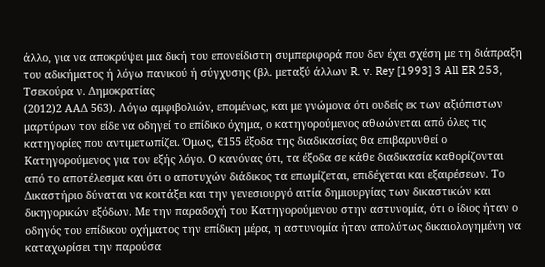άλλο, για να αποκρύψει μια δική του επονείδιστη συμπεριφορά που δεν έχει σχέση με τη διάπραξη του αδικήματος ή λόγω πανικού ή σύγχυσης (βλ. μεταξύ άλλων R. v. Rey [1993] 3 All ER 253, Τσεκούρα ν. Δημοκρατίας
(2012)2 ΑΑΔ 563). Λόγω αμφιβολιών, επομένως, και με γνώμονα ότι ουδείς εκ των αξιόπιστων μαρτύρων τον είδε να οδηγεί το επίδικο όχημα, ο κατηγορούμενος αθωώνεται από όλες τις κατηγορίες που αντιμετωπίζει. Όμως, €155 έξοδα της διαδικασίας θα επιβαρυνθεί ο Κατηγορούμενος για τον εξής λόγο. Ο κανόνας ότι, τα έξοδα σε κάθε διαδικασία καθορίζονται από το αποτέλεσμα και ότι ο αποτυχών διάδικος τα επωμίζεται, επιδέχεται και εξαιρέσεων. Το Δικαστήριο δύναται να κοιτάξει και την γενεσιουργό αιτία δημιουργίας των δικαστικών και δικηγορικών εξόδων. Με την παραδοχή του Κατηγορούμενου στην αστυνομία, ότι ο ίδιος ήταν ο οδηγός του επίδικου οχήματος την επίδικη μέρα, η αστυνομία ήταν απολύτως δικαιολογημένη να καταχωρίσει την παρούσα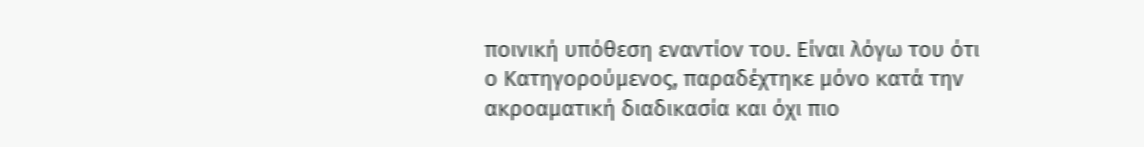ποινική υπόθεση εναντίον του. Είναι λόγω του ότι ο Κατηγορούμενος, παραδέχτηκε μόνο κατά την ακροαματική διαδικασία και όχι πιο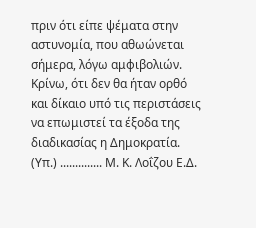πριν ότι είπε ψέματα στην αστυνομία, που αθωώνεται σήμερα, λόγω αμφιβολιών. Κρίνω, ότι δεν θα ήταν ορθό και δίκαιο υπό τις περιστάσεις να επωμιστεί τα έξοδα της διαδικασίας η Δημοκρατία. (Υπ.) .............. Μ. Κ. Λοΐζου Ε.Δ.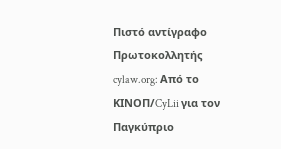Πιστό αντίγραφο Πρωτοκολλητής cylaw.org: Από το ΚΙΝOΠ/CyLii για τον Παγκύπριο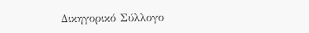Δικηγορικό Σύλλογο